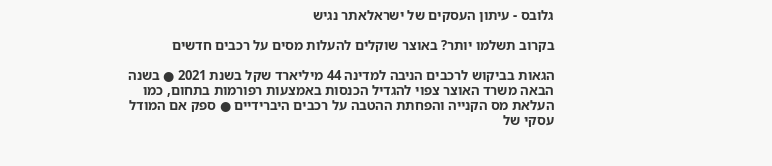גלובס - עיתון העסקים של ישראלאתר נגיש

בקרוב תשלמו יותר? באוצר שוקלים להעלות מסים על רכבים חדשים

הגאות בביקוש לרכבים הניבה למדינה 44 מיליארד שקל בשנת 2021 ● בשנה הבאה משרד האוצר צפוי להגדיל הכנסות באמצעות רפורמות בתחום, כמו העלאת מס הקנייה והפחתת ההטבה על רכבים היברידיים ● ספק אם המודל עסקי של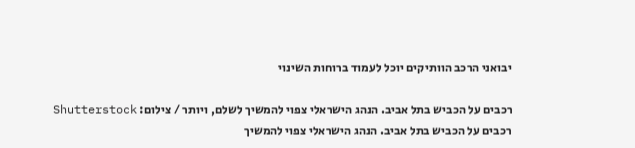יבואני הרכב הוותיקים יוכל לעמוד ברוחות השינוי

רכבים על הכביש בתל אביב. הנהג הישראלי צפוי להמשיך לשלם, ויותר / צילום: Shutterstock
רכבים על הכביש בתל אביב. הנהג הישראלי צפוי להמשיך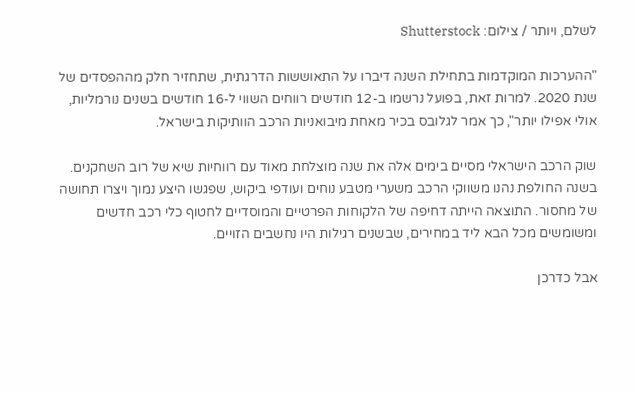לשלם, ויותר / צילום: Shutterstock

"ההערכות המוקדמות בתחילת השנה דיברו על התאוששות הדרגתית, שתחזיר חלק מההפסדים של שנת 2020. למרות זאת, בפועל נרשמו ב-12 חודשים רווחים השווי ל-16 חודשים בשנים נורמליות, אולי אפילו יותר", כך אמר לגלובס בכיר מאחת מיבואניות הרכב הוותיקות בישראל.

שוק הרכב הישראלי מסיים בימים אלה את שנה מוצלחת מאוד עם רווחיות שיא של רוב השחקנים. בשנה החולפת נהנו משווקי הרכב משערי מטבע נוחים ועודפי ביקוש, שפגשו היצע נמוך ויצרו תחושה של מחסור. התוצאה הייתה דחיפה של הלקוחות הפרטיים והמוסדיים לחטוף כלי רכב חדשים ומשומשים מכל הבא ליד במחירים, שבשנים רגילות היו נחשבים הזויים.

אבל כדרכן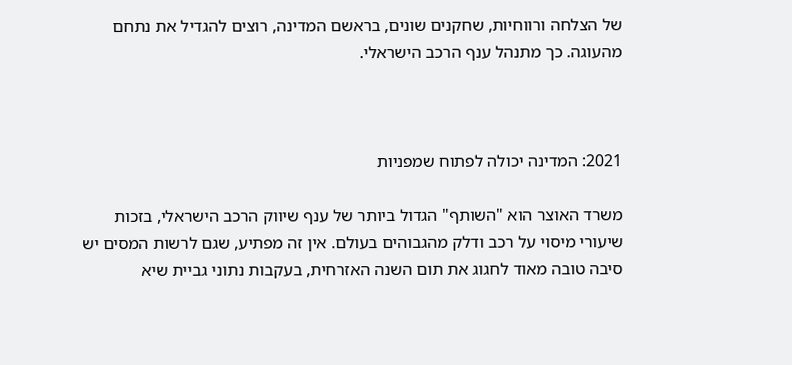של הצלחה ורווחיות, שחקנים שונים, בראשם המדינה, רוצים להגדיל את נתחם מהעוגה. כך מתנהל ענף הרכב הישראלי.



2021: המדינה יכולה לפתוח שמפניות

משרד האוצר הוא "השותף" הגדול ביותר של ענף שיווק הרכב הישראלי, בזכות שיעורי מיסוי על רכב ודלק מהגבוהים בעולם. אין זה מפתיע, שגם לרשות המסים יש סיבה טובה מאוד לחגוג את תום השנה האזרחית, בעקבות נתוני גביית שיא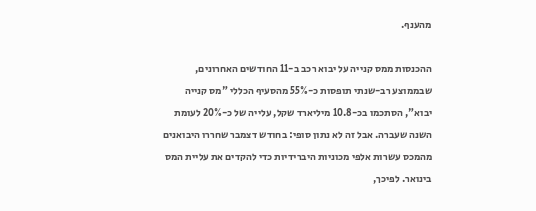מהענף.

ההכנסות ממס קנייה על יבוא רכב ב-11 החודשים האחרונים, שבממוצע רב-שנתי תופסות כ-55% מהסעיף הכללי "מס קנייה יבוא", הסתכמו בכ-10.8 מיליארד שקל, עלייה של כ-20% לעומת השנה שעברה. אבל זה לא נתון סופי: בחודש דצמבר שחררו היבואנים מהמכס עשרות אלפי מכוניות היברידיות כדי להקדים את עליית המס בינואר. לפיכך,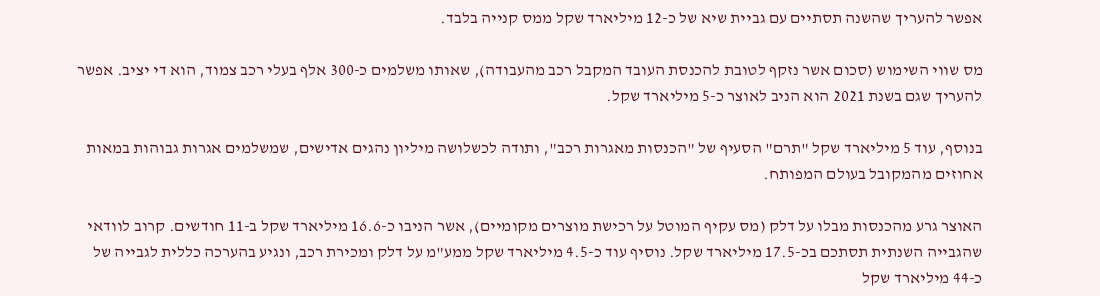אפשר להעריך שהשנה תסתיים עם גביית שיא של כ-12 מיליארד שקל ממס קנייה בלבד.

מס שווי השימוש (סכום אשר נזקף לטובת להכנסת העובד המקבל רכב מהעבודה), שאותו משלמים כ-300 אלף בעלי רכב צמוד, הוא די יציב. אפשר להעריך שגם בשנת 2021 הוא הניב לאוצר כ-5 מיליארד שקל.

בנוסף, עוד 5 מיליארד שקל "תרם" הסעיף של "הכנסות מאגרות רכב", ותודה לכשלושה מיליון נהגים אדישים, שמשלמים אגרות גבוהות במאות אחוזים מהמקובל בעולם המפותח.

האוצר גרע מהכנסות מבלו על דלק (מס עקיף המוטל על רכישת מוצרים מקומיים), אשר הניבו כ-16.6 מיליארד שקל ב-11 חודשים. קרוב לוודאי שהגבייה השנתית תסתכם בכ-17.5 מיליארד שקל. נוסיף עוד כ-4.5 מיליארד שקל ממע"מ על דלק ומכירת רכב, ונגיע בהערכה כללית לגבייה של כ-44 מיליארד שקל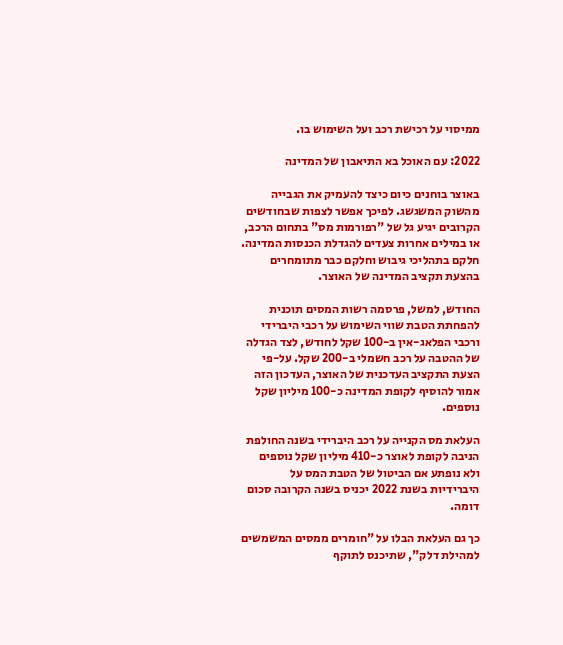ממיסוי על רכישת רכב ועל השימוש בו.

2022: עם האוכל בא התיאבון של המדינה

באוצר בוחנים כיום כיצד להעמיק את הגבייה מהשוק המשגשג. לפיכך אפשר לצפות שבחודשים הקרובים יגיע גל של "רפורמות מס" בתחום הרכב, או במילים אחרות צעדים להגדלת הכנסות המדינה. חלקם בתהליכי גיבוש וחלקם כבר מתומחרים בהצעת תקציב המדינה של האוצר.

החודש, למשל, פרסמה רשות המסים תוכנית להפחתת הטבת שווי השימוש על רכבי היברידי ורכבי הפלאג-אין ב-100 שקל לחודש, לצד הגדלה של ההטבה על רכב חשמלי ב-200 שקל. על-פי הצעת התקציב העדכנית של האוצר, העדכון הזה אמור להוסיף לקופת המדינה כ-100 מיליון שקל נוספים.

העלאת מס הקנייה על רכב היברידי בשנה החולפת הניבה לקופת לאוצר כ-410 מיליון שקל נוספים ולא נופתע אם הביטול של הטבת המס על היברידיות בשנת 2022 יכניס בשנה הקרובה סכום דומה.

כך גם העלאת הבלו על "חומרים ממסים המשמשים למהילת דלק", שתיכנס לתוקף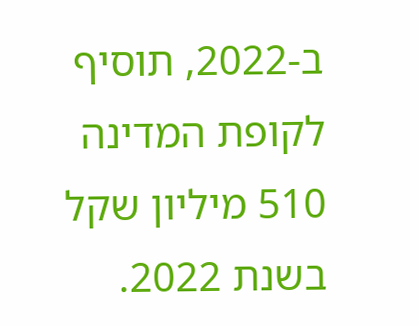ב-2022, תוסיף לקופת המדינה 510 מיליון שקל בשנת 2022.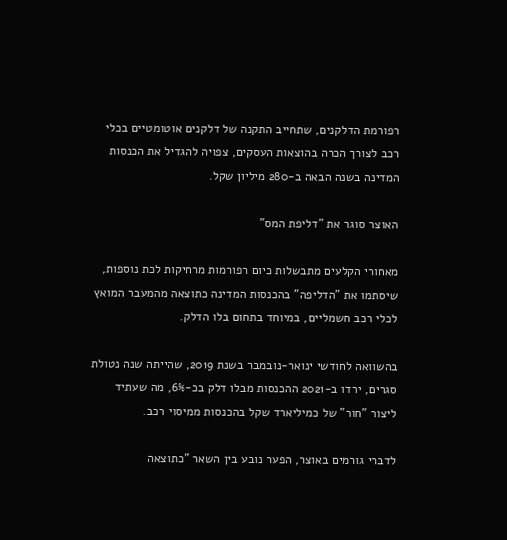רפורמת הדלקנים, שתחייב התקנה של דלקנים אוטומטיים בכלי רכב לצורך הכרה בהוצאות העסקים, צפויה להגדיל את הכנסות המדינה בשנה הבאה ב-280 מיליון שקל.

האוצר סוגר את "דליפת המס"

מאחורי הקלעים מתבשלות כיום רפורמות מרחיקות לכת נוספות, שיסתמו את "הדליפה" בהכנסות המדינה כתוצאה מהמעבר המואץ לכלי רכב חשמליים, במיוחד בתחום בלו הדלק.

בהשוואה לחודשי ינואר-נובמבר בשנת 2019, שהייתה שנה נטולת סגרים, ירדו ב-2021 ההכנסות מבלו דלק בכ-6%, מה שעתיד ליצור "חור" של כמיליארד שקל בהכנסות ממיסוי רכב.

לדברי גורמים באוצר, הפער נובע בין השאר "כתוצאה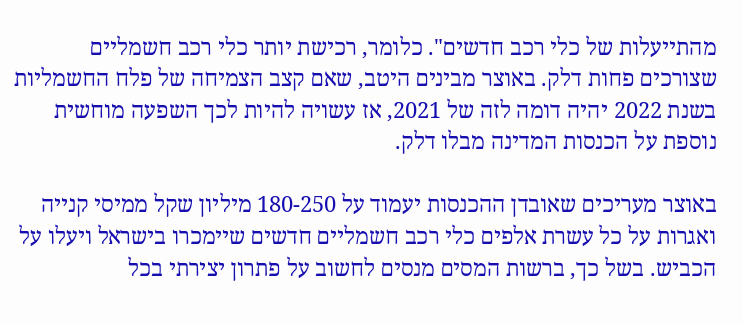מהתייעלות של כלי רכב חדשים". כלומר, רכישת יותר כלי רכב חשמליים שצורכים פחות דלק. באוצר מבינים היטב, שאם קצב הצמיחה של פלח החשמליות בשנת 2022 יהיה דומה לזה של 2021, אז עשויה להיות לכך השפעה מוחשית נוספת על הכנסות המדינה מבלו דלק.

באוצר מעריכים שאובדן ההכנסות יעמוד על 180-250 מיליון שקל ממיסי קנייה ואגרות על כל עשרת אלפים כלי רכב חשמליים חדשים שיימכרו בישראל ויעלו על הכביש. בשל כך, ברשות המסים מנסים לחשוב על פתרון יצירתי בכל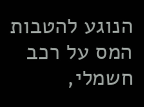הנוגע להטבות המס על רכב חשמלי,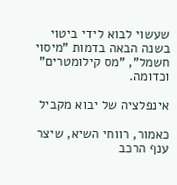שעשוי לבוא לידי ביטוי בשנה הבאה בדמות "מיסוי חשמל", "מס קילומטרים" וכדומה.

אינפלציה של יבוא מקביל

כאמור, רווחי השיא, שיצר ענף הרכב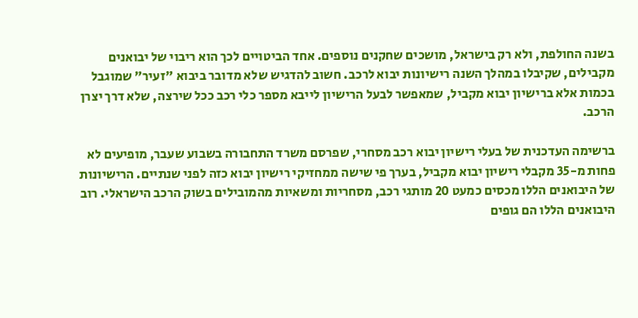בשנה החולפת, ולא רק בישראל, מושכים שחקנים נוספים. אחד הביטויים לכך הוא ריבוי של יבואנים מקבילים, שקיבלו במהלך השנה רישיונות יבוא לרכב. חשוב להדגיש שלא מדובר ביבוא "זעיר" שמוגבל בכמות אלא ברישיון יבוא מקביל, שמאפשר לבעל הרישיון לייבא מספר כלי רכב ככל שירצה, שלא דרך יצרן הרכב.

ברשימה העדכנית של בעלי רישיון יבוא רכב מסחרי, שפרסם משרד התחבורה בשבוע שעבר, מופיעים לא פחות מ-35 מקבלי רישיון יבוא מקביל, בערך פי שישה ממחזיקי רישיון יבוא כזה לפני שנתיים. הרישיונות של היבואנים הללו מכסים כמעט 20 מותגי רכב, מסחריות ומשאיות מהמובילים בשוק הרכב הישראלי. רוב היבואנים הללו הם גופים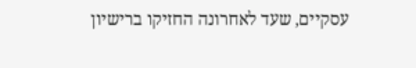עסקיים, שעד לאחרונה החזיקו ברישיון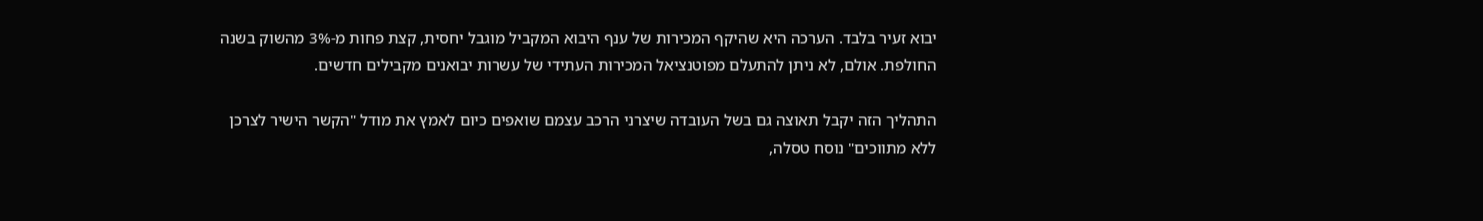יבוא זעיר בלבד. הערכה היא שהיקף המכירות של ענף היבוא המקביל מוגבל יחסית, קצת פחות מ-3% מהשוק בשנה החולפת. אולם, לא ניתן להתעלם מפוטנציאל המכירות העתידי של עשרות יבואנים מקבילים חדשים.

התהליך הזה יקבל תאוצה גם בשל העובדה שיצרני הרכב עצמם שואפים כיום לאמץ את מודל "הקשר הישיר לצרכן ללא מתווכים" נוסח טסלה,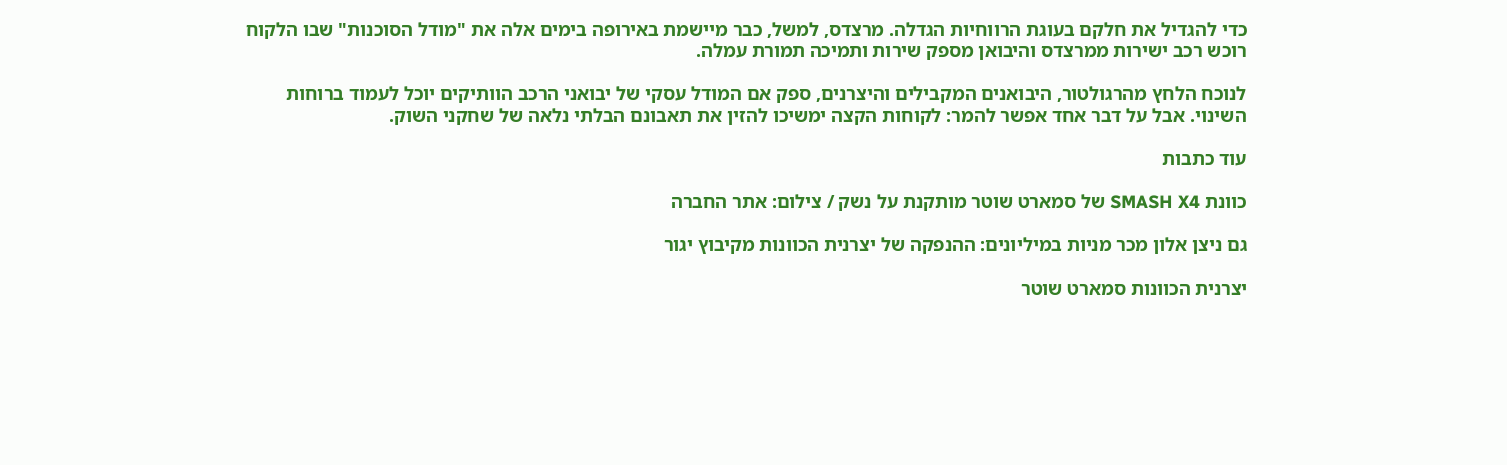כדי להגדיל את חלקם בעוגת הרווחיות הגדלה. מרצדס, למשל, כבר מיישמת באירופה בימים אלה את "מודל הסוכנות" שבו הלקוח רוכש רכב ישירות ממרצדס והיבואן מספק שירות ותמיכה תמורת עמלה.

לנוכח הלחץ מהרגולטור, היבואנים המקבילים והיצרנים, ספק אם המודל עסקי של יבואני הרכב הוותיקים יוכל לעמוד ברוחות השינוי. אבל על דבר אחד אפשר להמר: לקוחות הקצה ימשיכו להזין את תאבונם הבלתי נלאה של שחקני השוק.

עוד כתבות

כוונת SMASH X4 של סמארט שוטר מותקנת על נשק / צילום: אתר החברה

גם ניצן אלון מכר מניות במיליונים: ההנפקה של יצרנית הכוונות מקיבוץ יגור

יצרנית הכוונות סמארט שוטר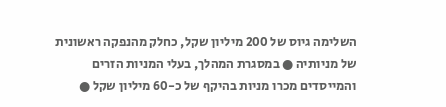השלימה גיוס של 200 מיליון שקל, כחלק מהנפקה ראשונית של מניותיה ● במסגרת המהלך, בעלי המניות הזרים והמייסדים מכרו מניות בהיקף של כ-60 מיליון שקל ●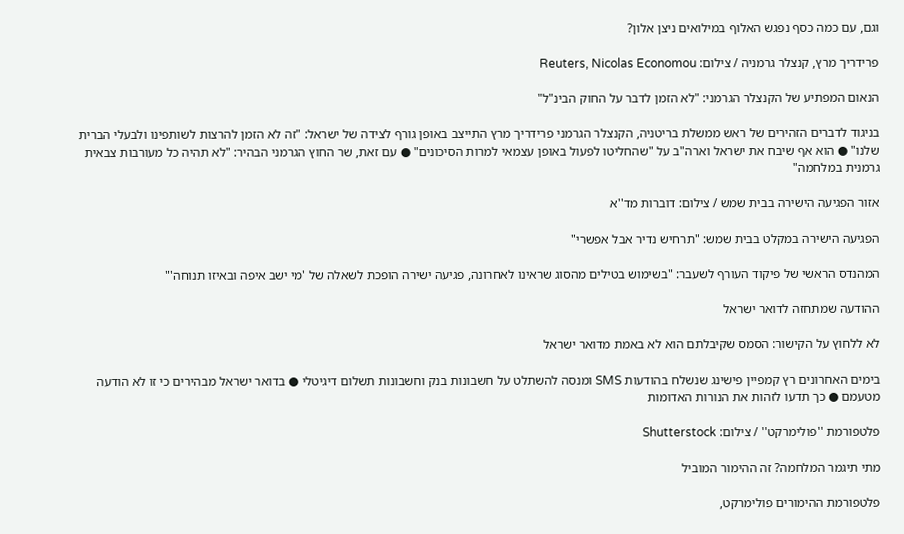וגם, עם כמה כסף נפגש האלוף במילואים ניצן אלון?

פרידריך מרץ, קנצלר גרמניה / צילום: Reuters, Nicolas Economou

הנאום המפתיע של הקנצלר הגרמני: "לא הזמן לדבר על החוק הבינ"ל"

בניגוד לדברים הזהירים של ראש ממשלת בריטניה, הקנצלר הגרמני פרידריך מרץ התייצב באופן גורף לצידה של ישראל: "זה לא הזמן להרצות לשותפינו ולבעלי הברית שלנו" ● הוא אף שיבח את ישראל וארה"ב על "שהחליטו לפעול באופן עצמאי למרות הסיכונים" ● עם זאת, שר החוץ הגרמני הבהיר: "לא תהיה כל מעורבות צבאית גרמנית במלחמה"

אזור הפגיעה הישירה בבית שמש / צילום: דוברות מד''א

הפגיעה הישירה במקלט בבית שמש: "תרחיש נדיר אבל אפשרי"

המהנדס הראשי של פיקוד העורף לשעבר: "בשימוש בטילים מהסוג שראינו לאחרונה, פגיעה ישירה הופכת לשאלה של 'מי ישב איפה ובאיזו תנוחה'"

ההודעה שמתחזה לדואר ישראל

לא ללחוץ על הקישור: הסמס שקיבלתם הוא לא באמת מדואר ישראל

בימים האחרונים רץ קמפיין פישינג שנשלח בהודעות SMS ומנסה להשתלט על חשבונות בנק וחשבונות תשלום דיגיטלי ● בדואר ישראל מבהירים כי זו לא הודעה מטעמם ● כך תדעו לזהות את הנורות האדומות

פלטפורמת ''פולימרקט'' / צילום: Shutterstock

מתי תיגמר המלחמה? זה ההימור המוביל

פלטפורמת ההימורים פולימרקט,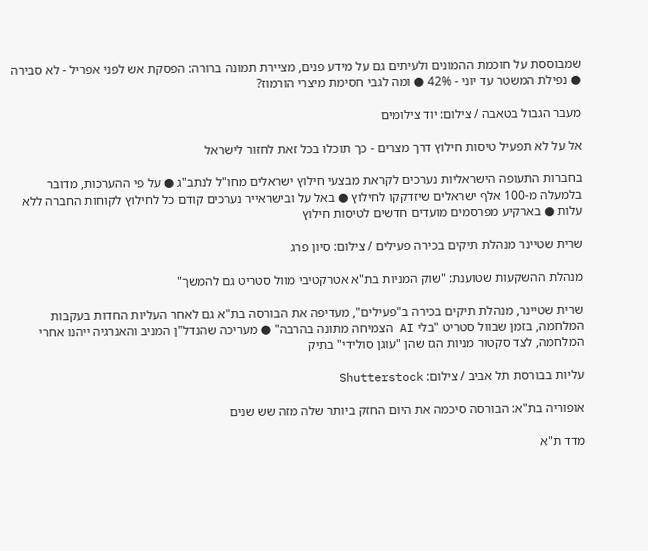שמבוססת על חוכמת ההמונים ולעיתים גם על מידע פנים, מציירת תמונה ברורה: הפסקת אש לפני אפריל - לא סבירה ● נפילת המשטר עד יוני - 42% ● ומה לגבי חסימת מיצרי הורמוז?

מעבר הגבול בטאבה / צילום: יוד צילומים

אל על לא תפעיל טיסות חילוץ דרך מצרים - כך תוכלו בכל זאת לחזור לישראל

בחברות התעופה הישראליות נערכים לקראת מבצעי חילוץ ישראלים מחו"ל לנתב"ג ● על פי ההערכות, מדובר בלמעלה מ-100 אלף ישראלים שיזדקקו לחילוץ ● באל על ובישראייר נערכים קודם כל לחילוץ לקוחות החברה ללא עלות ● בארקיע מפרסמים מועדים חדשים לטיסות חילוץ

שרית שטיינר מנהלת תיקים בכירה פעילים / צילום: סיון פרג

מנהלת ההשקעות שטוענת: "שוק המניות בת"א אטרקטיבי מוול סטריט גם להמשך"

שרית שטיינר, מנהלת תיקים בכירה ב"פעילים", מעדיפה את הבורסה בת"א גם לאחר העליות החדות בעקבות המלחמה, בזמן שבוול סטריט "בלי AI הצמיחה מתונה בהרבה" ● מעריכה שהנדל"ן המניב והאנרגיה ייהנו אחרי המלחמה, לצד סקטור מניות הגז שהן "עוגן סולידי" בתיק

עליות בבורסת תל אביב / צילום: Shutterstock

אופוריה בת"א: הבורסה סיכמה את היום החזק ביותר שלה מזה שש שנים

מדד ת"א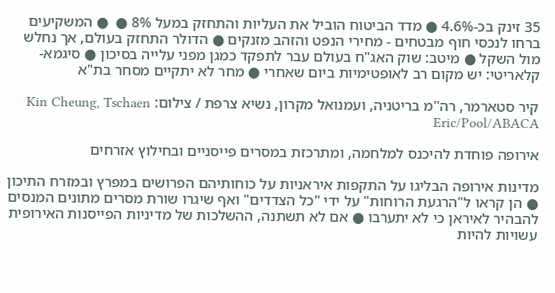35 זינק בכ-4.6% ● מדד הביטוח הוביל את העליות והתחזק במעל 8% ●  ● המשקיעים ברחו לנכסי חוף מבטחים - מחירי הנפט והזהב מזנקים ● הדולר התחזק בעולם, אך נחלש מול השקל ● מיטב: שוק האג"ח בעולם עבר לתפקד כמגן מפני עלייה בסיכון ● סיגמא-קלאריטי: יש מקום רב לאופטימיות ביום שאחרי ● מחר לא יתקיים מסחר בת"א

קיר סטארמר, רה''מ בריטניה, ועמנואל מקרון, נשיא צרפת / צילום: Kin Cheung, Tschaen Eric/Pool/ABACA

אירופה פוחדת להיכנס למלחמה, ומתרכזת במסרים פייסניים ובחילוץ אזרחים

מדינות אירופה הבליגו על התקפות איראניות על כוחותיהם הפרושים במפרץ ובמזרח התיכון ● הן קראו ל"הרגעת הרוחות" על ידי "כל הצדדים" ואף שיגרו שורת מסרים מתונים המנסים להבהיר לאיראן כי לא יתערבו ● אם לא תשתנה, ההשלכות של מדיניות הפייסנות האירופית עשויות להיות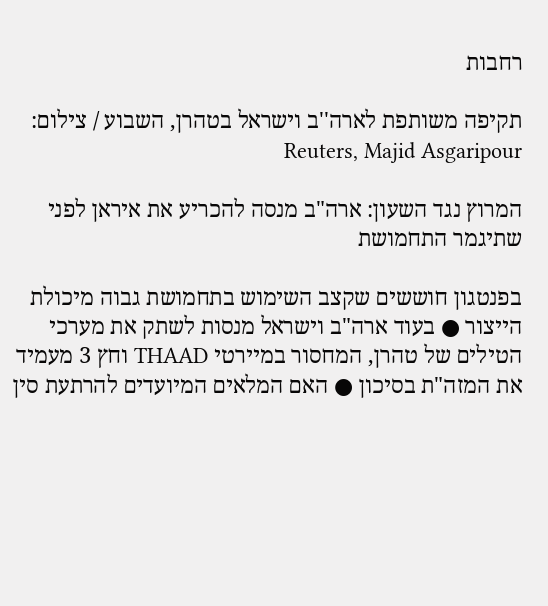רחבות

תקיפה משותפת לארה''ב וישראל בטהרן, השבוע / צילום: Reuters, Majid Asgaripour

המרוץ נגד השעון: ארה"ב מנסה להכריע את איראן לפני שתיגמר התחמושת

בפנטגון חוששים שקצב השימוש בתחמושת גבוה מיכולת הייצור ● בעוד ארה"ב וישראל מנסות לשתק את מערכי הטילים של טהרן, המחסור במיירטי THAAD וחץ 3 מעמיד את המזה"ת בסיכון ● האם המלאים המיועדים להרתעת סין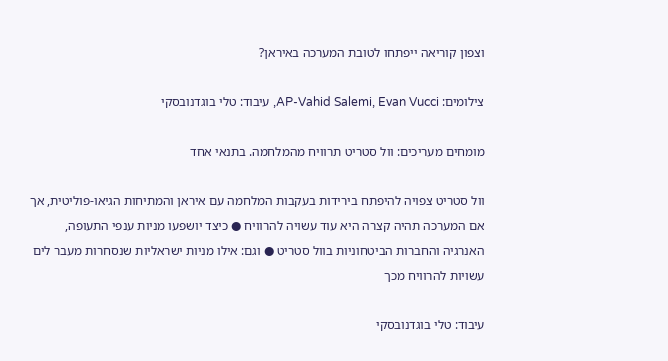וצפון קוריאה ייפתחו לטובת המערכה באיראן?

צילומים: AP-Vahid Salemi, Evan Vucci, עיבוד: טלי בוגדנובסקי

מומחים מעריכים: וול סטריט תרוויח מהמלחמה. בתנאי אחד

וול סטריט צפויה להיפתח בירידות בעקבות המלחמה עם איראן והמתיחות הגיאו-פוליטית, אך אם המערכה תהיה קצרה היא עוד עשויה להרוויח ● כיצד יושפעו מניות ענפי התעופה, האנרגיה והחברות הביטחוניות בוול סטריט ● וגם: אילו מניות ישראליות שנסחרות מעבר לים עשויות להרוויח מכך

עיבוד: טלי בוגדנובסקי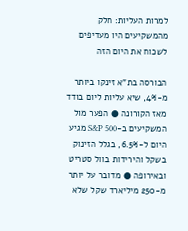למרות העליות: חלק מהמשקיעים היו מעדיפים לשכוח את היום הזה

הבורסה בת"א זינקו ביותר מ-4%, שיא עליות ליום בודד מאז הקורונה ● הפער מול המשקיעים ב-S&P 500 מגיע היום ל-6.5%, בגלל הזינוק בשקל והירידות בוול סטריט ובאירופה ● מדובר על יותר מ-250 מיליארד שקל שלא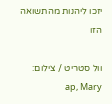יזכו ליהנות מהתשואה הזו

וול סטריט / צילום: ap, Mary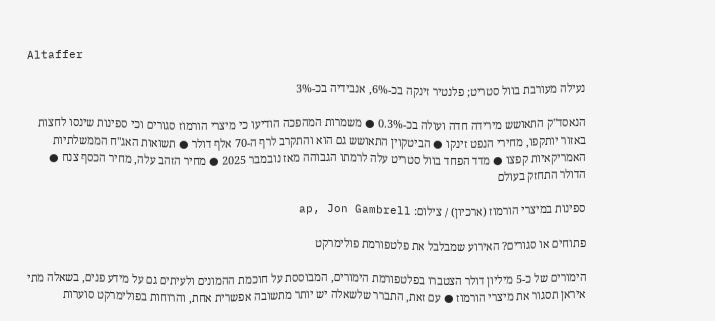Altaffer

נעילה מעורבת בוול סטריט; פלנטיר זינקה בכ-6%, אנבידיה בכ-3%

הנאסד"ק התאושש מירידה חדה ועולה בכ-0.3% ● משמרות המהפכה הודיעו כי מיצרי הורמוז סגורים וכי ספינות שינסו לחצות באזור יותקפו, מחירי הנפט זינקו ● הביטקוין התאושש גם הוא והתקרב לרף ה-70 אלף דולר ● תשואות האג"ח הממשלתיות האמריקאיות קפצו ● מדד הפחד בוול סטריט עלה לרמתו הגבוהה מאז נובמבר 2025 ● מחיר הזהב עלה, מחיר הכסף צנח ● הדולר התחזק בעולם

ספינות במיצרי הורמוז (ארכיון) / צילום: ap, Jon Gambrell

פתוחים או סגורים? האירוע שמבלבל את פלטפורמת פולימרקט

הימורים של כ-5 מיליון דולר הצטברו בפלטפורמת הימורים, המבוססת על חוכמת ההמונים ולעיתים גם על מידע פנים, בשאלה מתי איראן תסגור את מיצרי הורמוז ● עם זאת, התברר שלשאלה יש יותר מתשובה אפשרית אחת, והרוחות בפולימרקט סוערות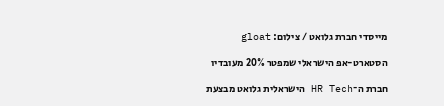מייסדי חברת גלואט / צילום: gloat

הסטארט-אפ הישראלי שמפטר 20% מעובדיו

חברת ה־HR Tech הישראלית גלואט מבצעת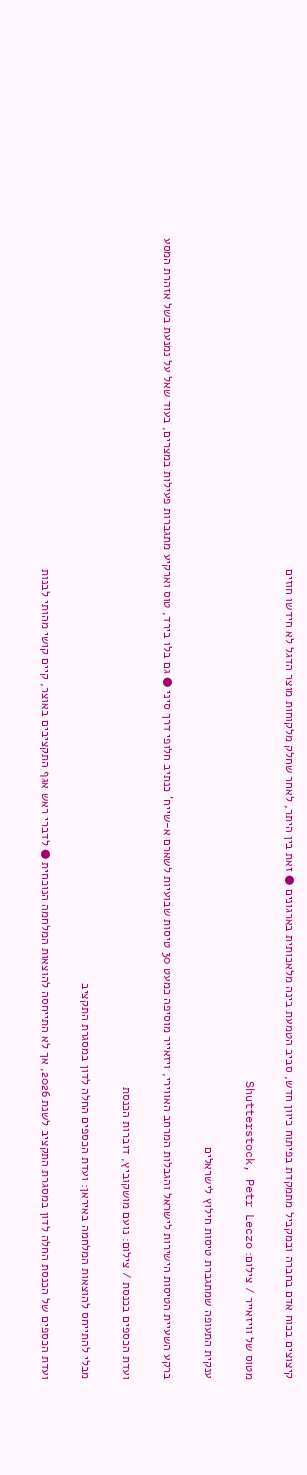קיצוצים בכוח אדם בחברה ובמקביל מתמקדת בפיתוח כיוון חדש, סביב הטמעת בינה מלאכותית בארגונים ● זאת בין היתר, לאחר שחלק מלקוחות מוצר הדגל לא חידשו חוזים

מטוס של וויזאייר / צילום: Shutterstock, Petr Leczo

ענקית התעופה שמתגברת טיסות חילוץ לישראלים

ברקע השעיית הטיסות הישירות לישראל והגבלות המרחב האווירי, ויזאייר מוסיפה כמעט 30 טיסות שבועיות לשארם א-שייח' כנתיב חלופי דרך סיני ● גם בלו בירד, טוס וארקיע מתגברות פעילות במצרים, בעוד שאל על נמנעת בשל אזהרת המסע

ועדת הכספים בכנסת / צילום: נועם מושקוביץ, דוברות הכנסת

מבלי להתייחס להוצאות המלחמה באיראן: ועדת הכספים החלה לדון במסגרת התקציב

ועדת הכספים של הכנסת החלה לדון במסגרת התקציב לשנת 2026, אך לא התייחסה להוצאות המלחמה הנוכחית ● לדברי ראש אגף התקציבים באוצר, קיים קושי מהותי לבנות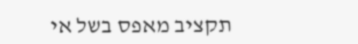תקציב מאפס בשל אי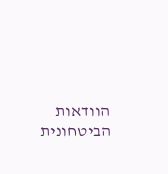הוודאות הביטחונית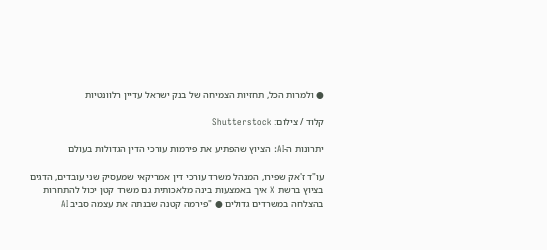● ולמרות הכל, תחזיות הצמיחה של בנק ישראל עדיין רלוונטיות

קלוד / צילום: Shutterstock

יתרונות ה-AI: הציוץ שהפתיע את פירמות עורכי הדין הגדולות בעולם

עו"ד ז'אק שפירו, המנהל משרד עורכי דין אמריקאי שמעסיק שני עובדים, הדגים בציוץ ברשת X איך באמצעות בינה מלאכותית גם משרד קטן יכול להתחרות בהצלחה במשרדים גדולים ● "פירמה קטנה שבנתה את עצמה סביב AI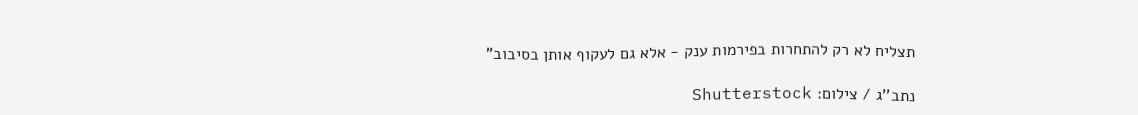תצליח לא רק להתחרות בפירמות ענק - אלא גם לעקוף אותן בסיבוב"

נתב''ג / צילום: Shutterstock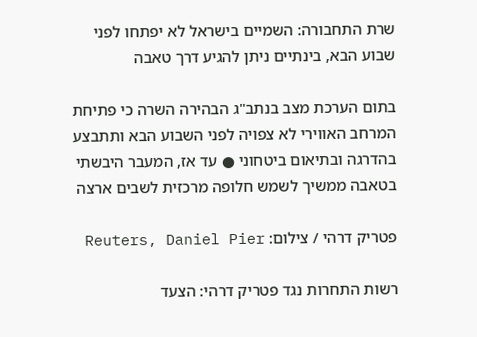שרת התחבורה: השמיים בישראל לא יפתחו לפני שבוע הבא, בינתיים ניתן להגיע דרך טאבה

בתום הערכת מצב בנתב"ג הבהירה השרה כי פתיחת המרחב האווירי לא צפויה לפני השבוע הבא ותתבצע בהדרגה ובתיאום ביטחוני ● עד אז, המעבר היבשתי בטאבה ממשיך לשמש חלופה מרכזית לשבים ארצה

פטריק דרהי / צילום: Reuters, Daniel Pier

רשות התחרות נגד פטריק דרהי: הצעד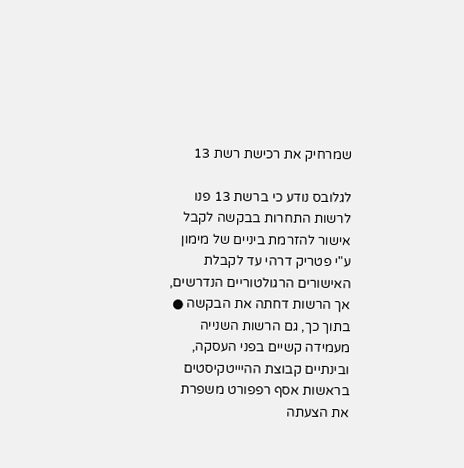שמרחיק את רכישת רשת 13

לגלובס נודע כי ברשת 13 פנו לרשות התחרות בבקשה לקבל אישור להזרמת ביניים של מימון ע"י פטריק דרהי עד לקבלת האישורים הרגולטוריים הנדרשים, אך הרשות דחתה את הבקשה ● בתוך כך, גם הרשות השנייה מעמידה קשיים בפני העסקה, ובינתיים קבוצת ההיייטקיסטים בראשות אסף רפפורט משפרת את הצעתה